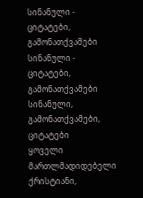სინანული - ციტატები, გამონათქვამები
სინანული - ციტატები, გამონათქვამები სინანული, გამონათქვამები, ციტატები
ყოველი მართლმადიდებელი ქრისტიანი,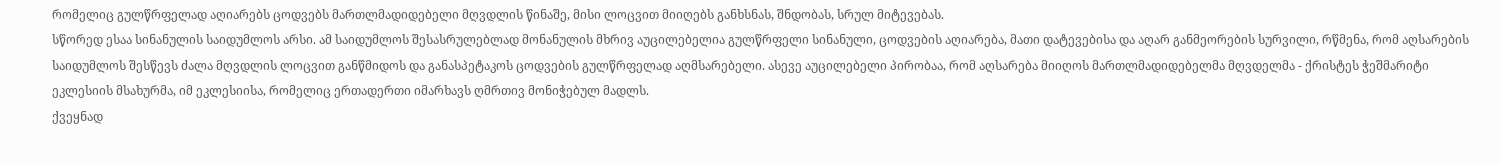რომელიც გულწრფელად აღიარებს ცოდვებს მართლმადიდებელი მღვდლის წინაშე, მისი ლოცვით მიიღებს განხსნას, შნდობას, სრულ მიტევებას.
სწორედ ესაა სინანულის საიდუმლოს არსი. ამ საიდუმლოს შესასრულებლად მონანულის მხრივ აუცილებელია გულწრფელი სინანული, ცოდვების აღიარება, მათი დატევებისა და აღარ განმეორების სურვილი, რწმენა, რომ აღსარების საიდუმლოს შესწევს ძალა მღვდლის ლოცვით განწმიდოს და განასპეტაკოს ცოდვების გულწრფელად აღმსარებელი. ასევე აუცილებელი პირობაა, რომ აღსარება მიიღოს მართლმადიდებელმა მღვდელმა - ქრისტეს ჭეშმარიტი ეკლესიის მსახურმა, იმ ეკლესიისა, რომელიც ერთადერთი იმარხავს ღმრთივ მონიჭებულ მადლს.
ქვეყნად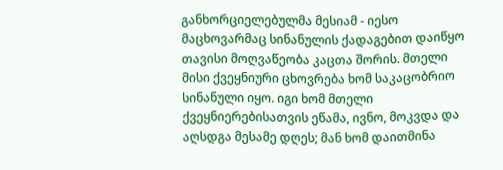განხორციელებულმა მესიამ - იესო მაცხოვარმაც სინანულის ქადაგებით დაიწყო თავისი მოღვაწეობა კაცთა შორის. მთელი მისი ქვეყნიური ცხოვრება ხომ საკაცობრიო სინანული იყო. იგი ხომ მთელი ქვეყნიერებისათვის ეწამა, ივნო, მოკვდა და აღსდგა მესამე დღეს; მან ხომ დაითმინა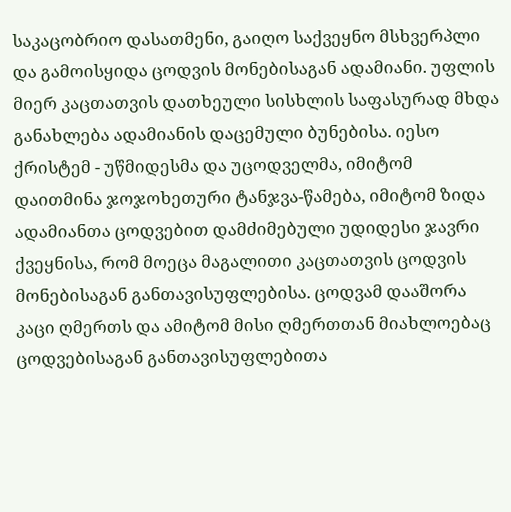საკაცობრიო დასათმენი, გაიღო საქვეყნო მსხვერპლი და გამოისყიდა ცოდვის მონებისაგან ადამიანი. უფლის მიერ კაცთათვის დათხეული სისხლის საფასურად მხდა განახლება ადამიანის დაცემული ბუნებისა. იესო ქრისტემ - უწმიდესმა და უცოდველმა, იმიტომ დაითმინა ჯოჯოხეთური ტანჯვა-წამება, იმიტომ ზიდა ადამიანთა ცოდვებით დამძიმებული უდიდესი ჯავრი ქვეყნისა, რომ მოეცა მაგალითი კაცთათვის ცოდვის მონებისაგან განთავისუფლებისა. ცოდვამ დააშორა კაცი ღმერთს და ამიტომ მისი ღმერთთან მიახლოებაც ცოდვებისაგან განთავისუფლებითა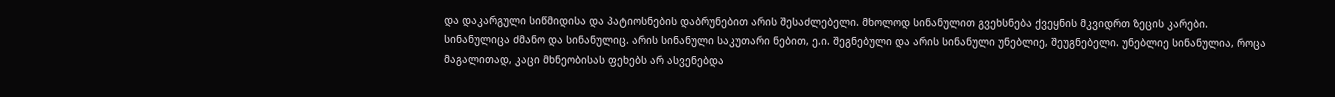და დაკარგული სიწმიდისა და პატიოსნების დაბრუნებით არის შესაძლებელი. მხოლოდ სინანულით გვეხსნება ქვეყნის მკვიდრთ ზეცის კარები.
სინანულიცა ძმანო და სინანულიც. არის სინანული საკუთარი ნებით, ე.ი. შეგნებული და არის სინანული უნებლიე, შეუგნებელი. უნებლიე სინანულია, როცა მაგალითად, კაცი მხნეობისას ფეხებს არ ასვენებდა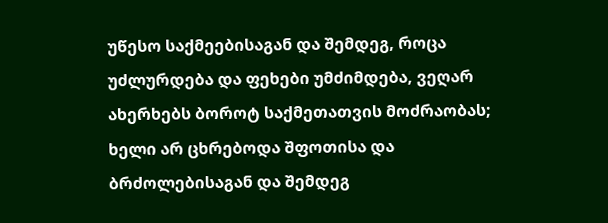უწესო საქმეებისაგან და შემდეგ, როცა უძლურდება და ფეხები უმძიმდება, ვეღარ ახერხებს ბოროტ საქმეთათვის მოძრაობას; ხელი არ ცხრებოდა შფოთისა და ბრძოლებისაგან და შემდეგ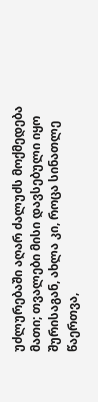უძლურებაში აღარ ძალუძს მოქმედება მათი; თვალები მისი დავსებული იყო შურისაგან, ახლა კი, როცა სინათლე წაერთვა,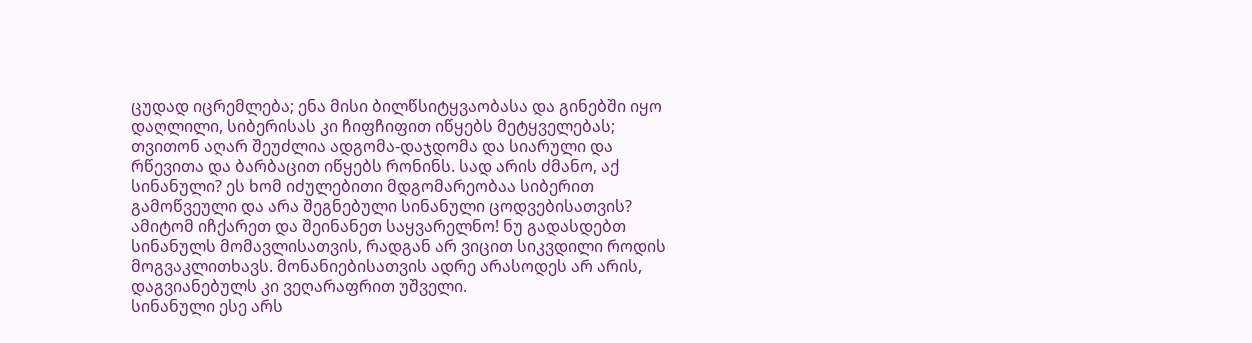ცუდად იცრემლება; ენა მისი ბილწსიტყვაობასა და გინებში იყო დაღლილი, სიბერისას კი ჩიფჩიფით იწყებს მეტყველებას; თვითონ აღარ შეუძლია ადგომა-დაჯდომა და სიარული და რწევითა და ბარბაცით იწყებს რონინს. სად არის ძმანო, აქ სინანული? ეს ხომ იძულებითი მდგომარეობაა სიბერით გამოწვეული და არა შეგნებული სინანული ცოდვებისათვის?
ამიტომ იჩქარეთ და შეინანეთ საყვარელნო! ნუ გადასდებთ სინანულს მომავლისათვის, რადგან არ ვიცით სიკვდილი როდის მოგვაკლითხავს. მონანიებისათვის ადრე არასოდეს არ არის, დაგვიანებულს კი ვეღარაფრით უშველი.
სინანული ესე არს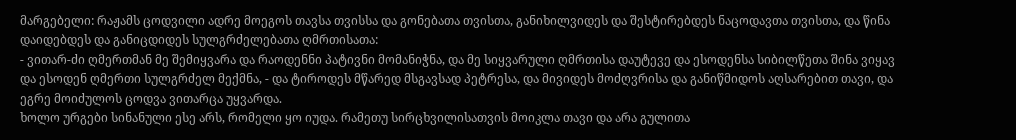მარგებელი: რაჟამს ცოდვილი ადრე მოეგოს თავსა თვისსა და გონებათა თვისთა, განიხილვიდეს და შესტირებდეს ნაცოდავთა თვისთა, და წინა დაიდებდეს და განიცდიდეს სულგრძელებათა ღმრთისათა:
- ვითარ-ძი ღმერთმან მე შემიყვარა და რაოდენნი პატივნი მომანიჭნა, და მე სიყვარული ღმრთისა დაუტევე და ესოდენსა სიბილწეთა შინა ვიყავ და ესოდენ ღმერთი სულგრძელ მექმნა, - და ტიროდეს მწარედ მსგავსად პეტრესა, და მივიდეს მოძღვრისა და განიწმიდოს აღსარებით თავი, და ეგრე მოიძულოს ცოდვა ვითარცა უყვარდა.
ხოლო ურგები სინანული ესე არს, რომელი ყო იუდა. რამეთუ სირცხვილისათვის მოიკლა თავი და არა გულითა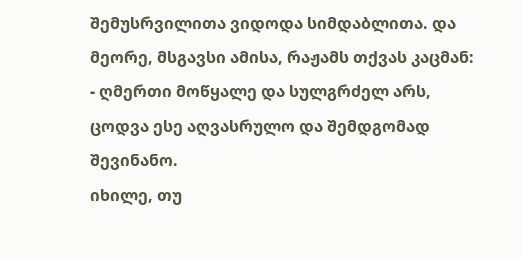შემუსრვილითა ვიდოდა სიმდაბლითა. და მეორე, მსგავსი ამისა, რაჟამს თქვას კაცმან:
- ღმერთი მოწყალე და სულგრძელ არს, ცოდვა ესე აღვასრულო და შემდგომად შევინანო.
იხილე, თუ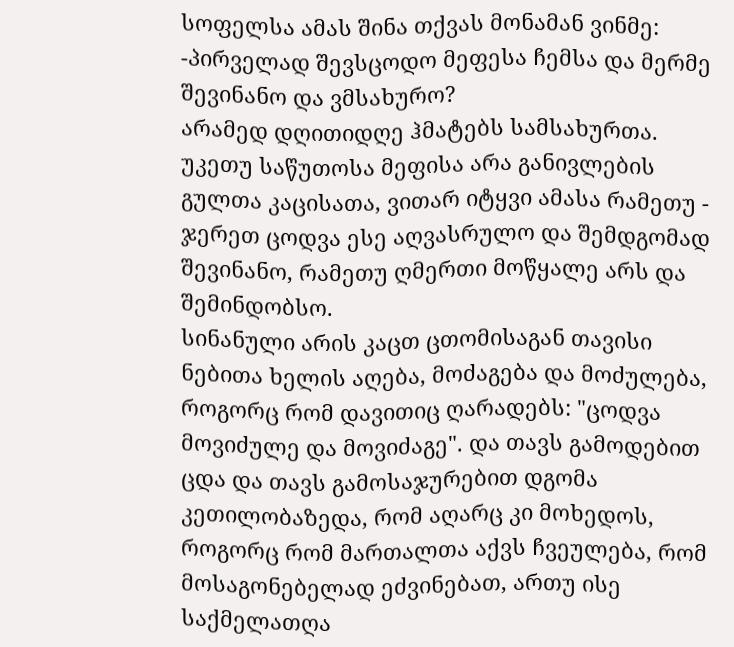სოფელსა ამას შინა თქვას მონამან ვინმე:
-პირველად შევსცოდო მეფესა ჩემსა და მერმე შევინანო და ვმსახურო?
არამედ დღითიდღე ჰმატებს სამსახურთა. უკეთუ საწუთოსა მეფისა არა განივლების გულთა კაცისათა, ვითარ იტყვი ამასა რამეთუ - ჯერეთ ცოდვა ესე აღვასრულო და შემდგომად შევინანო, რამეთუ ღმერთი მოწყალე არს და შემინდობსო.
სინანული არის კაცთ ცთომისაგან თავისი ნებითა ხელის აღება, მოძაგება და მოძულება, როგორც რომ დავითიც ღარადებს: "ცოდვა მოვიძულე და მოვიძაგე". და თავს გამოდებით ცდა და თავს გამოსაჯურებით დგომა კეთილობაზედა, რომ აღარც კი მოხედოს, როგორც რომ მართალთა აქვს ჩვეულება, რომ მოსაგონებელად ეძვინებათ, ართუ ისე საქმელათღა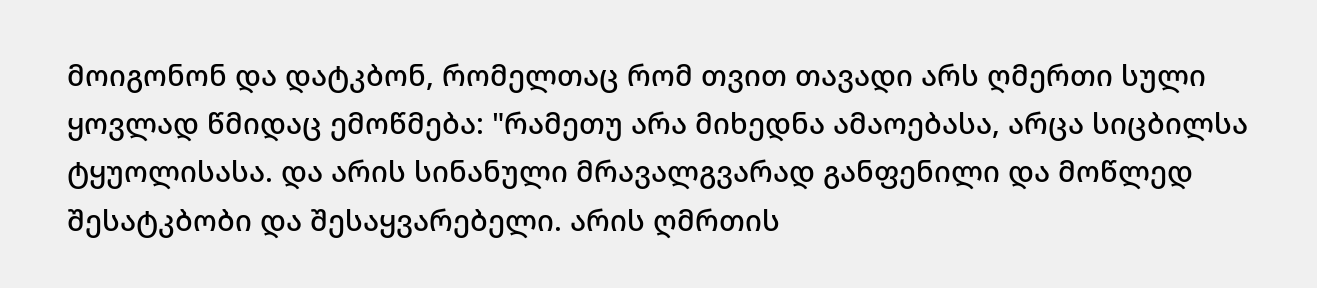მოიგონონ და დატკბონ, რომელთაც რომ თვით თავადი არს ღმერთი სული ყოვლად წმიდაც ემოწმება: "რამეთუ არა მიხედნა ამაოებასა, არცა სიცბილსა ტყუოლისასა. და არის სინანული მრავალგვარად განფენილი და მოწლედ შესატკბობი და შესაყვარებელი. არის ღმრთის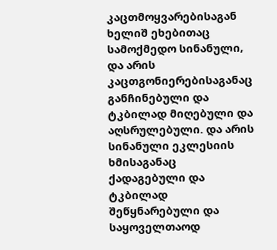კაცთმოყვარებისაგან ხელიშ ეხებითაც სამოქმედო სინანული, და არის კაცთგონიერებისაგანაც განჩინებული და ტკბილად მიღებული და აღსრულებული. და არის სინანული ეკლესიის ხმისაგანაც ქადაგებული და ტკბილად შეწყნარებული და საყოველთაოდ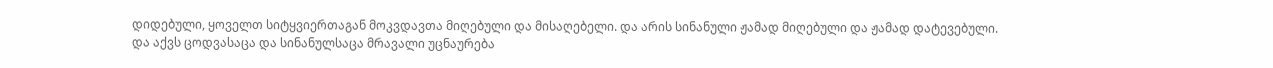დიდებული, ყოველთ სიტყვიერთაგან მოკვდავთა მიღებული და მისაღებელი. და არის სინანული ჟამად მიღებული და ჟამად დატევებული.
და აქვს ცოდვასაცა და სინანულსაცა მრავალი უცნაურება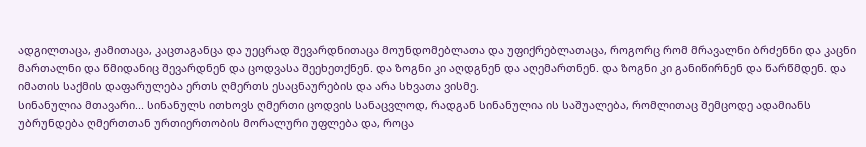ადგილთაცა, ჟამითაცა, კაცთაგანცა და უეცრად შევარდნითაცა მოუნდომებლათა და უფიქრებლათაცა, როგორც რომ მრავალნი ბრძენნი და კაცნი მართალნი და წმიდანიც შევარდნენ და ცოდვასა შეეხეთქნენ. და ზოგნი კი აღდგნენ და აღემართნენ. და ზოგნი კი განიწირნენ და წარწმდენ. და იმათის საქმის დაფარულება ერთს ღმერთს ესაცნაურების და არა სხვათა ვისმე.
სინანულია მთავარი... სინანულს ითხოვს ღმერთი ცოდვის სანაცვლოდ, რადგან სინანულია ის საშუალება, რომლითაც შემცოდე ადამიანს უბრუნდება ღმერთთან ურთიერთობის მორალური უფლება და, როცა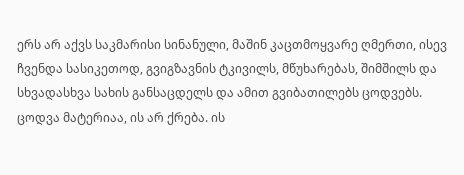ერს არ აქვს საკმარისი სინანული, მაშინ კაცთმოყვარე ღმერთი, ისევ ჩვენდა სასიკეთოდ, გვიგზავნის ტკივილს, მწუხარებას, შიმშილს და სხვადასხვა სახის განსაცდელს და ამით გვიბათილებს ცოდვებს. ცოდვა მატერიაა, ის არ ქრება. ის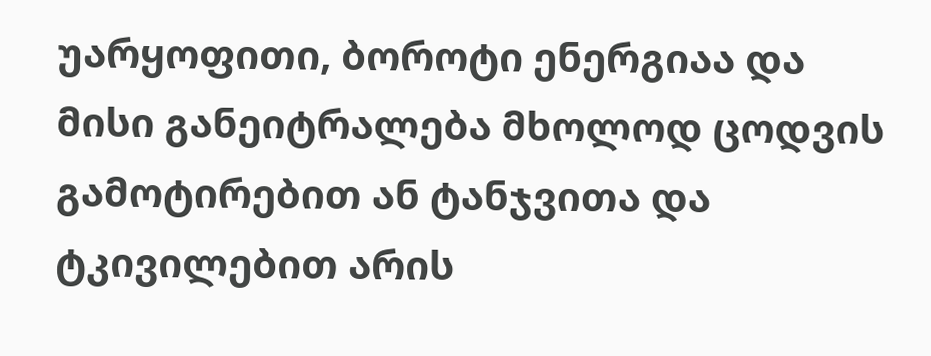უარყოფითი, ბოროტი ენერგიაა და მისი განეიტრალება მხოლოდ ცოდვის გამოტირებით ან ტანჯვითა და ტკივილებით არის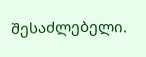შესაძლებელი.